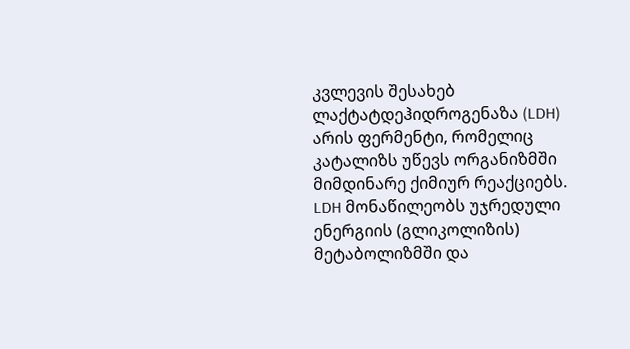კვლევის შესახებ
ლაქტატდეჰიდროგენაზა (LDH) არის ფერმენტი, რომელიც კატალიზს უწევს ორგანიზმში მიმდინარე ქიმიურ რეაქციებს. LDH მონაწილეობს უჯრედული ენერგიის (გლიკოლიზის) მეტაბოლიზმში და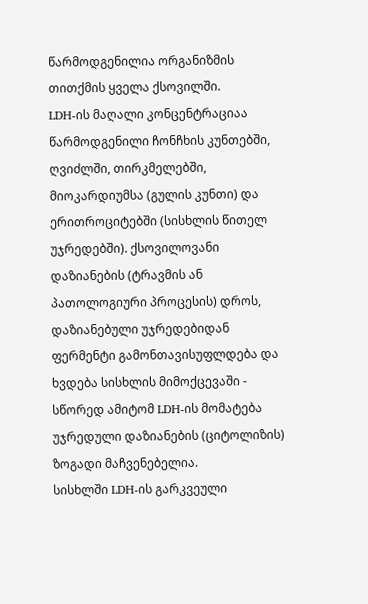წარმოდგენილია ორგანიზმის თითქმის ყველა ქსოვილში.
LDH-ის მაღალი კონცენტრაციაა წარმოდგენილი ჩონჩხის კუნთებში, ღვიძლში, თირკმელებში, მიოკარდიუმსა (გულის კუნთი) და ერითროციტებში (სისხლის წითელ უჯრედებში). ქსოვილოვანი დაზიანების (ტრავმის ან პათოლოგიური პროცესის) დროს, დაზიანებული უჯრედებიდან ფერმენტი გამონთავისუფლდება და ხვდება სისხლის მიმოქცევაში - სწორედ ამიტომ LDH-ის მომატება უჯრედული დაზიანების (ციტოლიზის) ზოგადი მაჩვენებელია.
სისხლში LDH-ის გარკვეული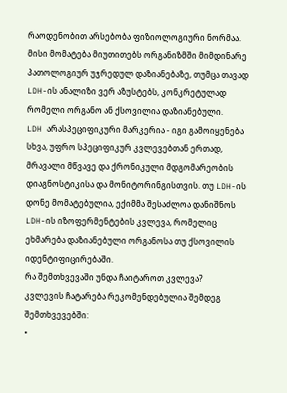რაოდენობით არსებობა ფიზიოლოგიური ნორმაა. მისი მომატება მიუთითებს ორგანიზმში მიმდინარე პათოლოგიურ უჯრედულ დაზიანებაზე, თუმცა თავად LDH-ის ანალიზი ვერ აზუსტებს, კონკრეტულად რომელი ორგანო ან ქსოვილია დაზიანებული.
LDH არასპეციფიკური მარკერია - იგი გამოიყენება სხვა, უფრო სპეციფიკურ კვლევებთან ერთად, მრავალი მწვავე და ქრონიკული მდგომარეობის დიაგნოსტიკისა და მონიტორინგისთვის. თუ LDH-ის დონე მომატებულია, ექიმმა შესაძლოა დანიშნოს LDH-ის იზოფერმენტების კვლევა, რომელიც ეხმარება დაზიანებული ორგანოსა თუ ქსოვილის იდენტიფიცირებაში.
რა შემთხვევაში უნდა ჩაიტაროთ კვლევა?
კვლევის ჩატარება რეკომენდებულია შემდეგ შემთხვევებში:
•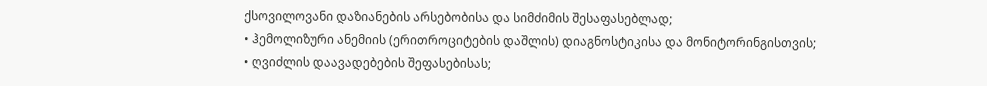ქსოვილოვანი დაზიანების არსებობისა და სიმძიმის შესაფასებლად;
• ჰემოლიზური ანემიის (ერითროციტების დაშლის) დიაგნოსტიკისა და მონიტორინგისთვის;
• ღვიძლის დაავადებების შეფასებისას;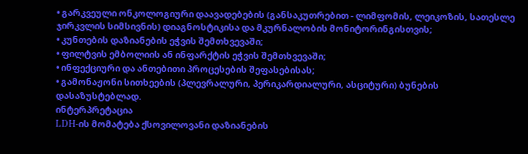• გარკვეული ონკოლოგიური დაავადებების (განსაკუთრებით - ლიმფომის, ლეიკოზის, სათესლე ჯირკვლის სიმსივნის) დიაგნოსტიკისა და მკურნალობის მონიტორინგისთვის;
• კუნთების დაზიანების ეჭვის შემთხვევაში;
• ფილტვის ემბოლიის ან ინფარქტის ეჭვის შემთხვევაში;
• ინფექციური და ანთებითი პროცესების შეფასებისას;
• გამონაჟონი სითხეების (პლევრალური, პერიკარდიალური, ასციტური) ბუნების დასაზუსტებლად.
ინტერპრეტაცია
LDH-ის მომატება ქსოვილოვანი დაზიანების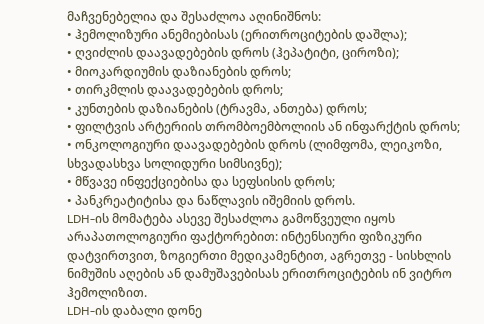მაჩვენებელია და შესაძლოა აღინიშნოს:
• ჰემოლიზური ანემიებისას (ერითროციტების დაშლა);
• ღვიძლის დაავადებების დროს (ჰეპატიტი, ციროზი);
• მიოკარდიუმის დაზიანების დროს;
• თირკმლის დაავადებების დროს;
• კუნთების დაზიანების (ტრავმა, ანთება) დროს;
• ფილტვის არტერიის თრომბოემბოლიის ან ინფარქტის დროს;
• ონკოლოგიური დაავადებების დროს (ლიმფომა, ლეიკოზი, სხვადასხვა სოლიდური სიმსივნე);
• მწვავე ინფექციებისა და სეფსისის დროს;
• პანკრეატიტისა და ნაწლავის იშემიის დროს.
LDH-ის მომატება ასევე შესაძლოა გამოწვეული იყოს არაპათოლოგიური ფაქტორებით: ინტენსიური ფიზიკური დატვირთვით, ზოგიერთი მედიკამენტით, აგრეთვე - სისხლის ნიმუშის აღების ან დამუშავებისას ერითროციტების ინ ვიტრო ჰემოლიზით.
LDH-ის დაბალი დონე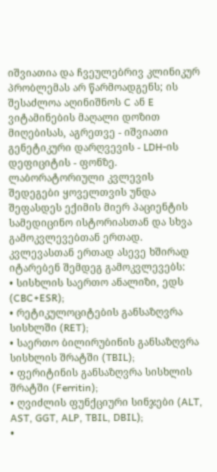იშვიათია და ჩვეულებრივ კლინიკურ პრობლემას არ წარმოადგენს; ის შესაძლოა აღინიშნოს C ან E ვიტამინების მაღალი დოზით მიღებისას, აგრეთვე - იშვიათი გენეტიკური დარღვევის - LDH-ის დეფიციტის - ფონზე.
ლაბორატორიული კვლევის შედეგები ყოველთვის უნდა შეფასდეს ექიმის მიერ პაციენტის სამედიცინო ისტორიასთან და სხვა გამოკვლევებთან ერთად.
კვლევასთან ერთად ასევე ხშირად იტარებენ შემდეგ გამოკვლევებს:
• სისხლის საერთო ანალიზი, ედს (CBC+ESR);
• რეტიკულოციტების განსაზღვრა სისხლში (RET);
• საერთო ბილირუბინის განსაზღვრა სისხლის შრატში (TBIL);
• ფერიტინის განსაზღვრა სისხლის შრატში (Ferritin);
• ღვიძლის ფუნქციური სინჯები (ALT, AST, GGT, ALP, TBIL, DBIL);
•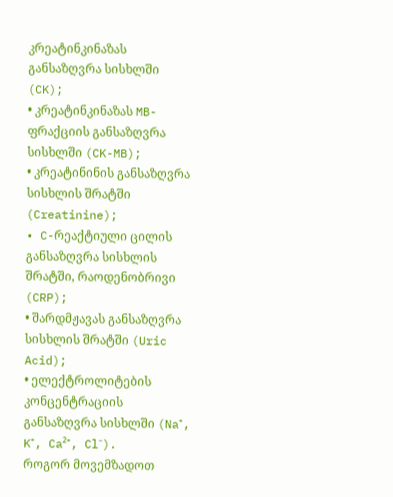კრეატინკინაზას განსაზღვრა სისხლში (CK);
• კრეატინკინაზას MB-ფრაქციის განსაზღვრა სისხლში (CK-MB);
• კრეატინინის განსაზღვრა სისხლის შრატში (Creatinine);
• C-რეაქტიული ცილის განსაზღვრა სისხლის შრატში, რაოდენობრივი (CRP);
• შარდმჟავას განსაზღვრა სისხლის შრატში (Uric Acid);
• ელექტროლიტების კონცენტრაციის განსაზღვრა სისხლში (Na⁺, K⁺, Ca²⁺, Cl⁻).
როგორ მოვემზადოთ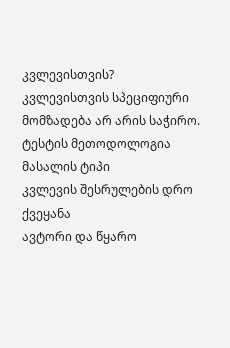კვლევისთვის?
კვლევისთვის სპეციფიური მომზადება არ არის საჭირო.
ტესტის მეთოდოლოგია
მასალის ტიპი
კვლევის შესრულების დრო
ქვეყანა
ავტორი და წყარო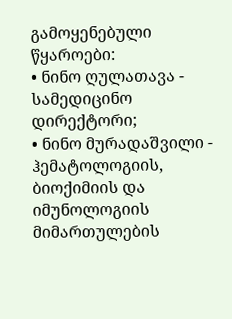გამოყენებული წყაროები:
• ნინო ღულათავა - სამედიცინო დირექტორი;
• ნინო მურადაშვილი - ჰემატოლოგიის, ბიოქიმიის და იმუნოლოგიის მიმართულების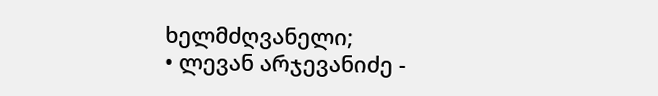ხელმძღვანელი;
• ლევან არჯევანიძე -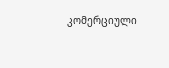კომერციული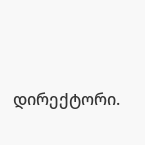დირექტორი.